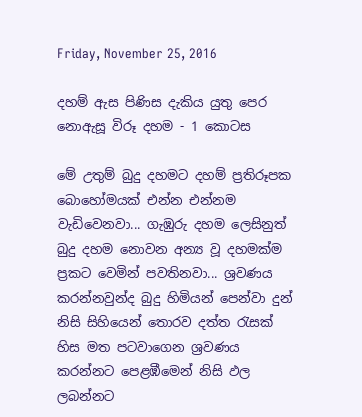Friday, November 25, 2016

දහම් ඇස පිණිස දැකිය යුතු පෙර නොඇසූ විරූ දහම - 1 කොටස

මේ උතුම් බුදු දහමට දහම් ප්‍රතිරූපක බොහෝමයක් එන්න එන්නම වැඩිවෙනවා... ගැඹුරු දහම ලෙසිනුත් බුදු දහම නොවන අන්‍ය වූ දහමක්ම ප්‍රකට වෙමින් පවතිනවා... ශ්‍රවණය කරන්නවුන්ද බුදු හිමියන් පෙන්වා දුන් නිසි සිහියෙන් තොරව දත්ත රැසක් හිස මත පටවාගෙන ශ්‍රවණය කරන්නට පෙළඹීමෙන් නිසි ඵල ලබන්නට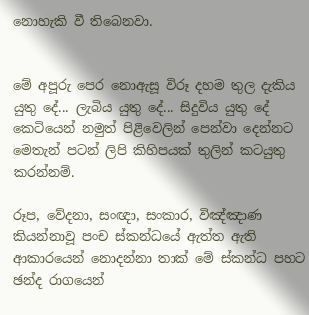නොහැකි වී තිබෙනවා.


මේ අපූරු පෙර නොඇසූ විරූ දහම තුල දැකිය යුතු දේ... ලැබිය යුතු දේ... සිදුවිය යුතු දේ කෙටියෙන් නමුත් පිළිවෙලින් පෙන්වා දෙන්නට මෙතැන් පටන් ලිපි කිහිපයක් තුලින් කටයුතු කරන්නම්.

රූප, වේදනා, සංඥා, සංකාර, විඤ්ඤාණ කියන්නාවූ පංච ස්කන්ධයේ ඇත්ත ඇති ආකාරයෙන් නොදන්නා තාක් මේ ස්කන්ධ පහට ඡන්ද රාගයෙන්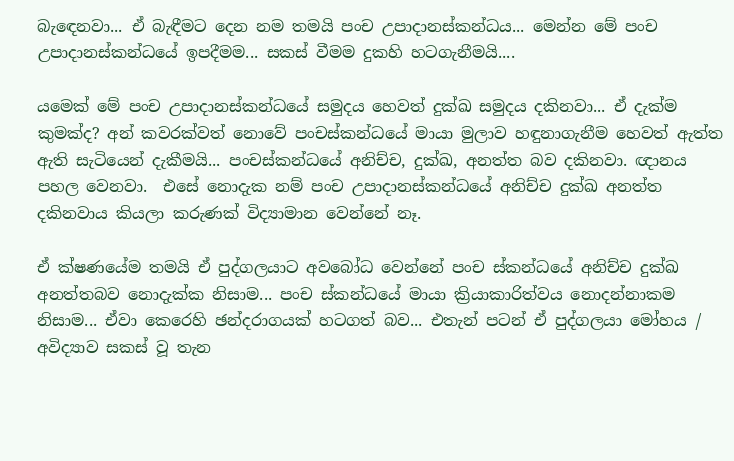බැඳෙනවා... ඒ බැඳීමට දෙන නම තමයි පංච උපාදානස්කන්ධය... මෙන්න මේ පංච උපාදානස්කන්ධයේ ඉපදීමම... සකස් වීමම දුකහි හටගැනීමයි....

යමෙක් මේ පංච උපාදානස්කන්ධයේ සමුදය හෙවත් දුක්ඛ සමුදය දකිනවා... ඒ දැක්ම කුමක්ද? අන් කවරක්වත් නොවේ පංචස්කන්ධයේ මායා මුලාව හඳුනාගැනීම හෙවත් ඇත්ත ඇති සැටියෙන් දැකීමයි... පංචස්කන්ධයේ අනිච්ච, දුක්ඛ, අනත්ත බව දකිනවා. ඥානය පහල වෙනවා.  එසේ නොදැක නම් පංච උපාදානස්කන්ධයේ අනිච්ච දුක්ඛ අනත්ත දකිනවාය කියලා කරුණක් විද්‍යාමාන වෙන්නේ නෑ.

ඒ ක්ෂණයේම තමයි ඒ පුද්ගලයාට අවබෝධ වෙන්නේ පංච ස්කන්ධයේ අනිච්ච දුක්ඛ අනත්තබව නොදැක්ක නිසාම... පංච ස්කන්ධයේ මායා ක්‍රියාකාරිත්වය නොදන්නාකම නිසාම... ඒවා කෙරෙහි ඡන්දරාගයක් හටගත් බව... එතැන් පටන් ඒ පුද්ගලයා මෝහය / අවිද්‍යාව සකස් වූ තැන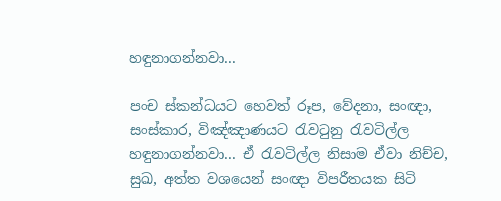හඳුනාගන්නවා...

පංච ස්කන්ධයට හෙවත් රූප, වේදනා, සංඥා, සංස්කාර, විඤ්ඤාණයට රැවටුනු රැවටිල්ල හඳුනාගන්නවා... ඒ රැවටිල්ල නිසාම ඒවා නිච්ච, සුඛ, අත්ත වශයෙන් සංඥා විපරීතයක සිටි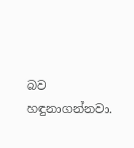බව හඳුනාගන්නවා.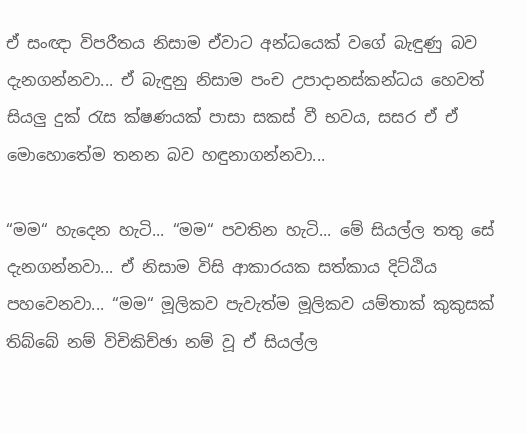ඒ සංඥා විපරීතය නිසාම ඒවාට අන්ධයෙක් වගේ බැඳුණු බව දැනගන්නවා... ඒ බැඳුනු නිසාම පංච උපාදානස්කන්ධය හෙවත් සියලු දුක් රැස ක්ෂණයක් පාසා සකස් වී භවය, සසර ඒ ඒ මොහොතේම තනන බව හඳුනාගන්නවා...

“මම“ හැදෙන හැටි... “මම“ පවතින හැටි... මේ සියල්ල තතු සේ දැනගන්නවා... ඒ නිසාම විසි ආකාරයක සත්කාය දිට්ඨිය පහවෙනවා... “මම“ මූලිකව පැවැත්ම මූලිකව යම්තාක් කුකුසක් තිබ්බේ නම් විචිකිච්ඡා නම් වූ ඒ සියල්ල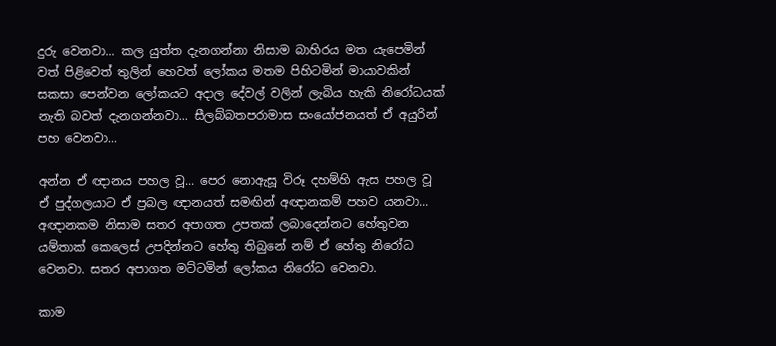දුරු වෙනවා... කල යුත්ත දැනගන්නා නිසාම බාහිරය මත යැපෙමින් වත් පිළිවෙත් තුලින් හෙවත් ලෝකය මතම පිහිටමින් මායාවකින් සකසා පෙන්වන ලෝකයට අදාල දේවල් වලින් ලැබිය හැකි නිරෝධයක් නැති බවත් දැනගන්නවා... සීලබ්බතපරාමාස සංයෝජනයත් ඒ අයුරින් පහ වෙනවා...

අන්න ඒ ඥානය පහල වූ... පෙර නොඇසූ විරූ දහම්හි ඇස පහල වූ ඒ පුද්ගලයාට ඒ ප්‍රබල ඥානයත් සමඟින් අඥානකම් පහව යනවා... අඥානකම නිසාම සතර අපාගත උපතක් ලබාදෙන්නට හේතුවන යම්තාක් කෙලෙස් උපදින්නට හේතු තිබුනේ නම් ඒ හේතු නිරෝධ වෙනවා. සතර අපාගත මට්ටමින් ලෝකය නිරෝධ වෙනවා.

කාම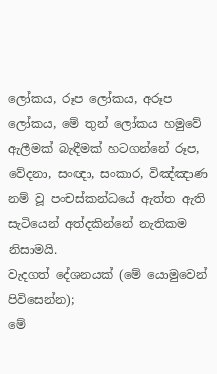ලෝකය, රූප ලෝකය, අරූප ලෝකය, මේ තුන් ලෝකය හමුවේ ඇලීමක් බැඳීමක් හටගන්නේ රූප, වේදනා, සංඥා, සංකාර, විඤ්ඤාණ නම් වූ පංචස්කන්ධයේ ඇත්ත ඇති සැටියෙන් අත්දකින්නේ නැතිකම නිසාමයි.
වැදගත් දේශනයක් (මේ යොමුවෙන් පිවිසෙන්න);
මේ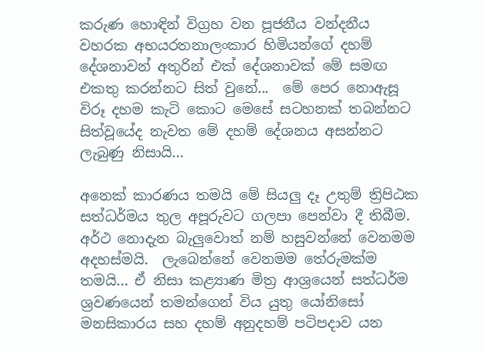කරුණ හොඳින් විග්‍රහ වන පූජනීය වන්දනීය වහරක අභයරතනාලංකාර හිමියන්ගේ දහම් දේශනාවන් අතුරින් එක් දේශනාවක් මේ සමඟ එකතු කරන්නට සිත් වුනේ...  මේ පෙර නොඇසූ විරූ දහම කැටි කොට මෙසේ සටහනක් තබන්නට සිත්වූයේද නැවත මේ දහම් දේශනය අසන්නට ලැබුණු නිසායි...

අනෙක් කාරණය තමයි මේ සියලු දෑ උතුම් ත්‍රිපිඨක සත්ධර්මය තුල අපූරුවට ගලපා පෙන්වා දී තිබීම.  අර්ථ නොදැන බැලුවොත් නම් හසුවන්නේ වෙනමම අදහස්මයි.  ලැබෙන්නේ වෙනමම තේරුමක්ම තමයි... ඒ නිසා කළ්‍යාණ මිත්‍ර ආශ්‍රයෙන් සත්ධර්ම ශ්‍රවණයෙන් තමන්ගෙන් විය යුතු යෝනිසෝ මනසිකාරය සහ දහම් අනුදහම් පටිපදාව යන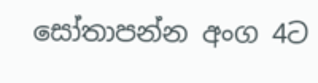සෝතාපන්න අංග 4ට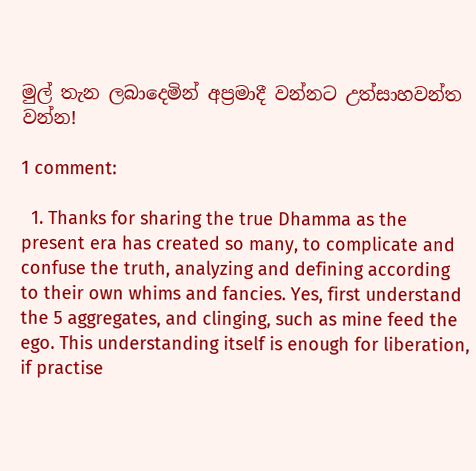මුල් තැන ලබාදෙමින් අප්‍රමාදී වන්නට උත්සාහවන්ත වන්න!

1 comment:

  1. Thanks for sharing the true Dhamma as the present era has created so many, to complicate and confuse the truth, analyzing and defining according to their own whims and fancies. Yes, first understand the 5 aggregates, and clinging, such as mine feed the ego. This understanding itself is enough for liberation, if practise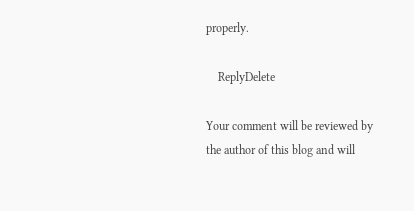properly.

    ReplyDelete

Your comment will be reviewed by the author of this blog and will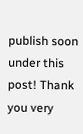publish soon under this post! Thank you very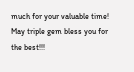much for your valuable time! May triple gem bless you for the best!!!